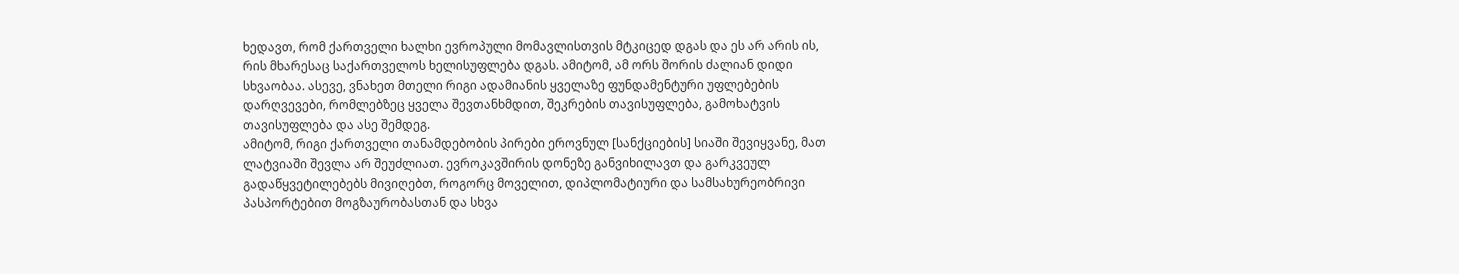ხედავთ, რომ ქართველი ხალხი ევროპული მომავლისთვის მტკიცედ დგას და ეს არ არის ის, რის მხარესაც საქართველოს ხელისუფლება დგას. ამიტომ, ამ ორს შორის ძალიან დიდი სხვაობაა. ასევე, ვნახეთ მთელი რიგი ადამიანის ყველაზე ფუნდამენტური უფლებების დარღვევები, რომლებზეც ყველა შევთანხმდით, შეკრების თავისუფლება, გამოხატვის თავისუფლება და ასე შემდეგ.
ამიტომ, რიგი ქართველი თანამდებობის პირები ეროვნულ [სანქციების] სიაში შევიყვანე, მათ ლატვიაში შევლა არ შეუძლიათ. ევროკავშირის დონეზე განვიხილავთ და გარკვეულ გადაწყვეტილებებს მივიღებთ, როგორც მოველით, დიპლომატიური და სამსახურეობრივი პასპორტებით მოგზაურობასთან და სხვა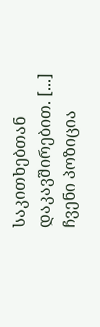საკითხებთან დაკავშირებით. [...]
ჩვენი პოზიცია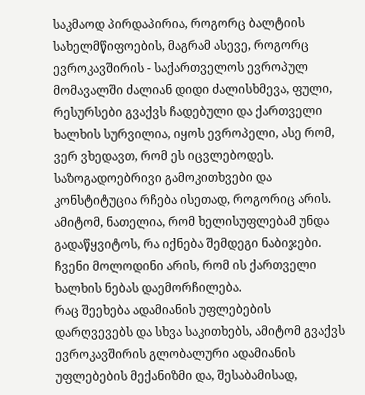საკმაოდ პირდაპირია, როგორც ბალტიის სახელმწიფოების, მაგრამ ასევე, როგორც ევროკავშირის - საქართველოს ევროპულ მომავალში ძალიან დიდი ძალისხმევა, ფული, რესურსები გვაქვს ჩადებული და ქართველი ხალხის სურვილია, იყოს ევროპელი, ასე რომ, ვერ ვხედავთ, რომ ეს იცვლებოდეს. საზოგადოებრივი გამოკითხვები და კონსტიტუცია რჩება ისეთად, როგორიც არის. ამიტომ, ნათელია, რომ ხელისუფლებამ უნდა გადაწყვიტოს, რა იქნება შემდეგი ნაბიჯები. ჩვენი მოლოდინი არის, რომ ის ქართველი ხალხის ნებას დაემორჩილება.
რაც შეეხება ადამიანის უფლებების დარღვევებს და სხვა საკითხებს, ამიტომ გვაქვს ევროკავშირის გლობალური ადამიანის უფლებების მექანიზმი და, შესაბამისად,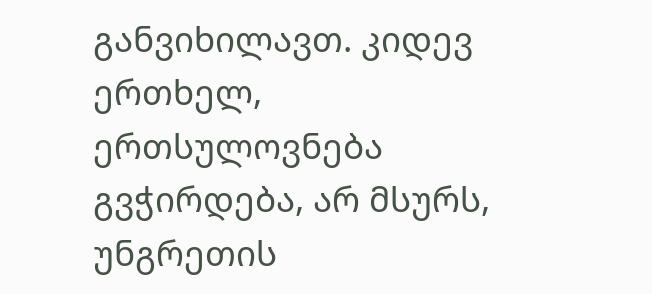განვიხილავთ. კიდევ ერთხელ, ერთსულოვნება გვჭირდება, არ მსურს, უნგრეთის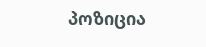პოზიცია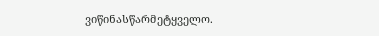ვიწინასწარმეტყველო.